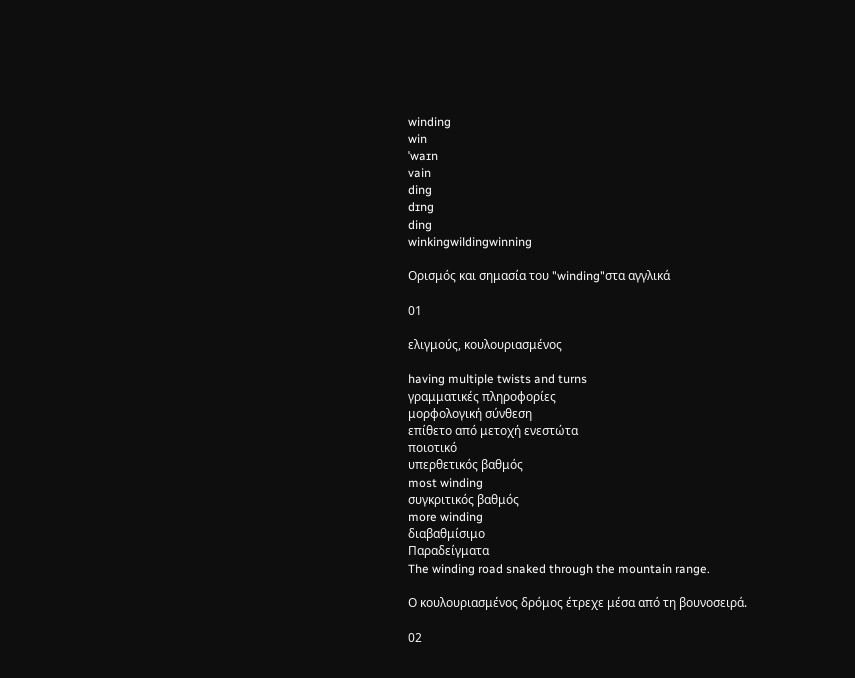winding
win
ˈwaɪn
vain
ding
dɪng
ding
winkingwildingwinning

Ορισμός και σημασία του "winding"στα αγγλικά

01

ελιγμούς, κουλουριασμένος

having multiple twists and turns
γραμματικές πληροφορίες
μορφολογική σύνθεση
επίθετο από μετοχή ενεστώτα
ποιοτικό
υπερθετικός βαθμός
most winding
συγκριτικός βαθμός
more winding
διαβαθμίσιμο
Παραδείγματα
The winding road snaked through the mountain range.

Ο κουλουριασμένος δρόμος έτρεχε μέσα από τη βουνοσειρά.

02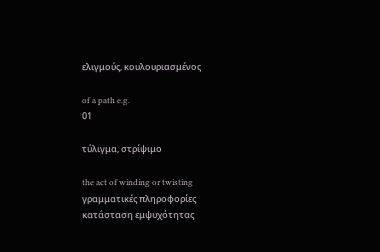ελιγμούς, κουλουριασμένος

of a path e.g.
01

τύλιγμα, στρίψιμο

the act of winding or twisting
γραμματικές πληροφορίες
κατάσταση εμψυχότητας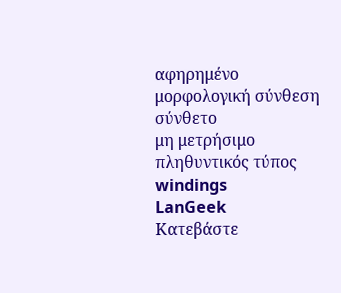αφηρημένο
μορφολογική σύνθεση
σύνθετο
μη μετρήσιμο
πληθυντικός τύπος
windings
LanGeek
Κατεβάστε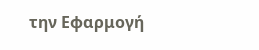την Εφαρμογή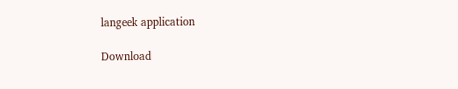langeek application

Download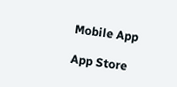Mobile App

App Store